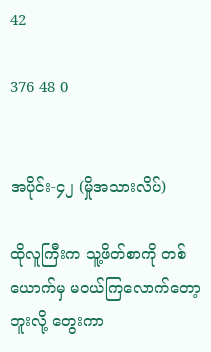42

376 48 0


အပိုင်း-၄၂ (မှိုအသားလိပ်)

ထိုလူကြီးက သူ့ဖိတ်စာကို တစ် ယောက်မှ မဝယ်ကြလောက်တော့
ဘူးလို့ တွေးကာ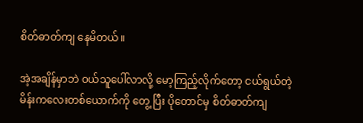စိတ်ဓာတ်ကျ နေမိတယ်။

အဲ့အချိန်မှာဘဲ ဝယ်သူပေါ်လာလို့ မော့ကြည့်လိုက်တော့ ငယ်ရွယ်တဲ့ မိန်းကလေးတစ်ယောက်ကို တွေ့ ပြီး ပိုတောင်မှ စိတ်ဓာတ်ကျ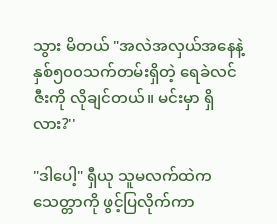သွား မိတယ် "အလဲအလှယ်အနေနဲ့ နှစ်၅၀၀သက်တမ်းရှိတဲ့ ရေခဲလင်ဇီးကို လိုချင်တယ်။ မင်းမှာ ရှိလား?''

"ဒါပေါ့" ရှီယု သူမလက်ထဲက သေတ္တာကို ဖွင့်ပြလိုက်ကာ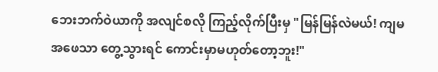ဘေးဘက်ဝဲယာကို အလျင်စလို ကြည့်လိုက်ပြီးမှ "မြန်မြန်လဲမယ်! ကျမအဖေသာ တွေ့သွားရင် ကောင်းမှာမဟုတ်တော့ဘူး!"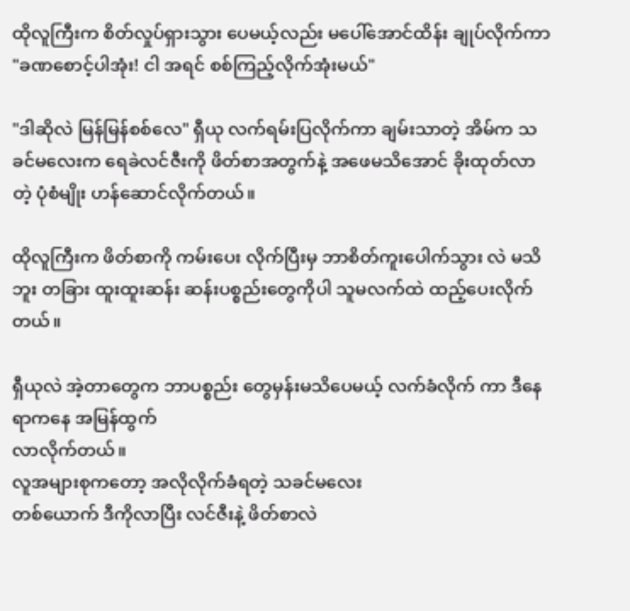ထိုလူကြီးက စိတ်လှုပ်ရှားသွား ပေမယ့်လည်း မပေါ်အောင်ထိန်း ချုပ်လိုက်ကာ "ခဏစောင့်ပါအုံး! ငါ အရင် စစ်ကြည့်လိုက်အုံးမယ်"

"ဒါဆိုလဲ မြန်မြန်စစ်လေ" ရှီယု လက်ရမ်းပြလိုက်ကာ ချမ်းသာတဲ့ အိမ်က သခင်မလေးက ရေခဲလင်ဇီးကို ဖိတ်စာအတွက်နဲ့ အဖေမသိအောင် ခိုးထုတ်လာတဲ့ ပုံစံမျိုး ဟန်ဆောင်လိုက်တယ်။

ထိုလူကြီးက ဖိတ်စာကို ကမ်းပေး လိုက်ပြီးမှ ဘာစိတ်ကူးပေါက်သွား လဲ မသိဘူး တခြား ထူးထူးဆန်း ဆန်းပစ္စည်းတွေကိုပါ သူမလက်ထဲ ထည့်ပေးလိုက်တယ်။

ရှီယုလဲ အဲ့တာတွေက ဘာပစ္စည်း တွေမှန်းမသိပေမယ့် လက်ခံလိုက် ကာ ဒီနေရာကနေ အမြန်ထွက်
လာလိုက်တယ်။
လူအများစုကတော့ အလိုလိုက်ခံရတဲ့ သခင်မလေး
တစ်ယောက် ဒီကိုလာပြီး လင်ဇီးနဲ့ ဖိတ်စာလဲ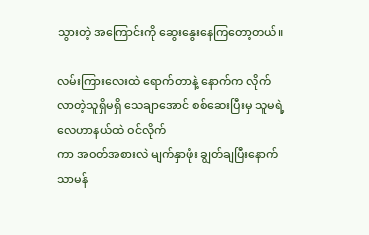သွားတဲ့ အကြောင်းကို ဆွေးနွေးနေကြတော့တယ်။

လမ်းကြားလေးထဲ ရောက်တာနဲ့ နောက်က လိုက်လာတဲ့သူရှိမရှိ သေချာအောင် စစ်ဆေးပြီးမှ သူမရဲ့လေဟာနယ်ထဲ ဝင်လိုက်
ကာ အဝတ်အစားလဲ မျက်နှာဖုံး ချွတ်ချပြီးနောက် သာမန်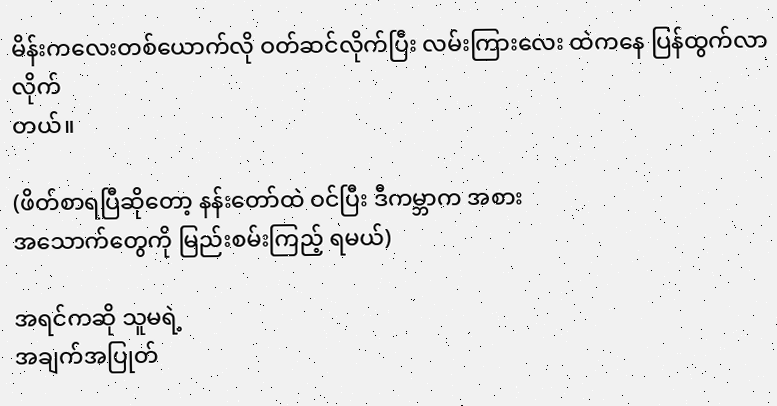မိန်းကလေးတစ်ယောက်လို ဝတ်ဆင်လိုက်ပြီး လမ်းကြားလေး ထဲကနေ ပြန်ထွက်လာလိုက်
တယ်။

(ဖိတ်စာရပြီဆိုတော့ နန်းတော်ထဲ ဝင်ပြီး ဒီကမ္ဘာက အစား
အသောက်တွေကို မြည်းစမ်းကြည့် ရမယ်)

အရင်ကဆို သူမရဲ့
အချက်အပြုတ်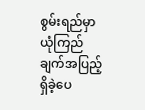စွမ်းရည်မှာ ယုံကြည်ချက်အပြည့်ရှိခဲ့ပေ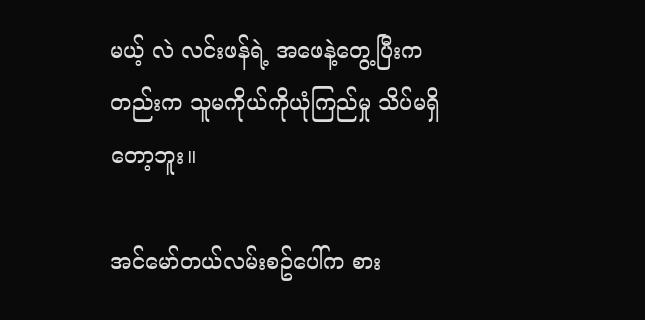မယ့် လဲ လင်းဖန်ရဲ့ အဖေနဲ့တွေ့ပြီးက တည်းက သူမကိုယ်ကိုယုံကြည်မှု သိပ်မရှိတော့ဘူး။

အင်မော်တယ်လမ်းစဥ်ပေါ်က စား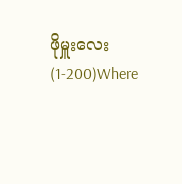ဖိုမှူးလေး (1-200)Where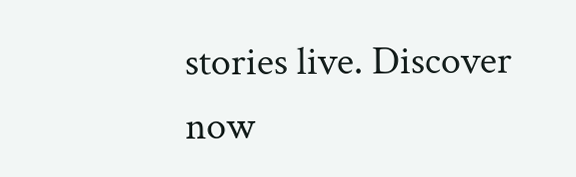stories live. Discover now